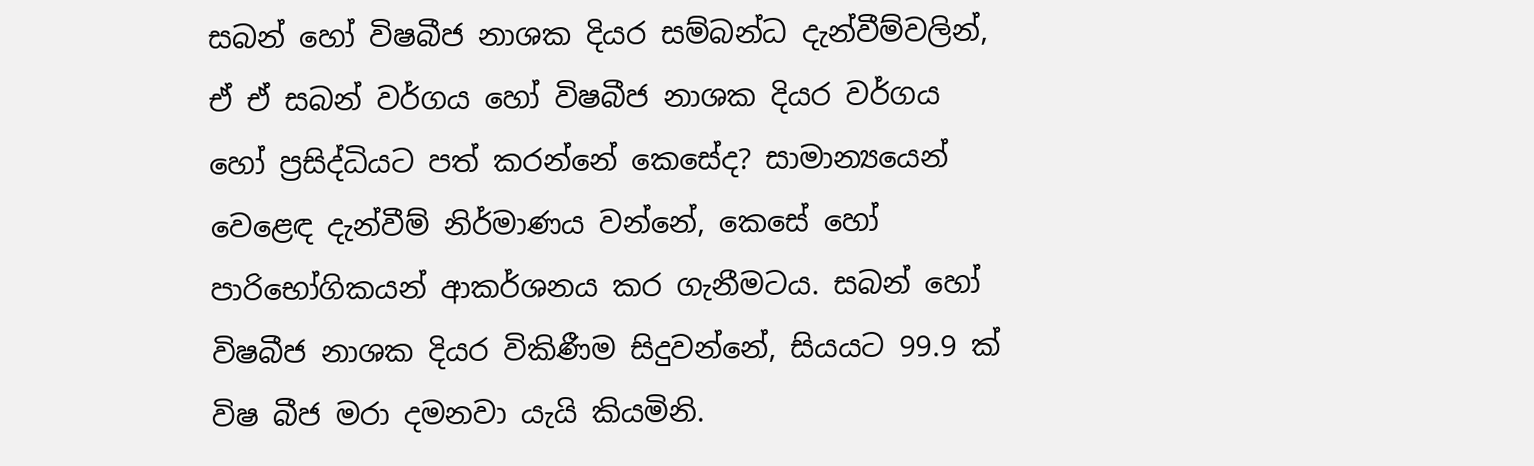සබන් හෝ විෂබීජ නාශක දියර සම්බන්ධ දැන්වීම්වලින්, ඒ ඒ සබන් වර්ගය හෝ විෂබීජ නාශක දියර වර්ගය හෝ ප්‍රසිද්ධියට පත් කරන්නේ කෙසේද? සාමාන්‍යයෙන් වෙළෙඳ දැන්වීම් නිර්මාණය වන්නේ, කෙසේ හෝ පාරිභෝගිකයන් ආකර්ශනය කර ගැනීමටය. සබන් හෝ විෂබීජ නාශක දියර විකිණීම සිදුවන්නේ, සියයට 99.9 ක් විෂ බීජ මරා දමනවා යැයි කියමිනි.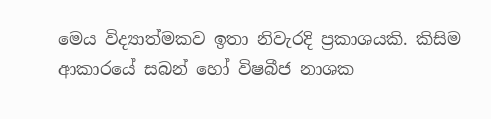මෙය විද්‍යාත්මකව ඉතා නිවැරදි ප්‍රකාශයකි. කිසිම ආකාරයේ සබන් හෝ විෂබීජ නාශක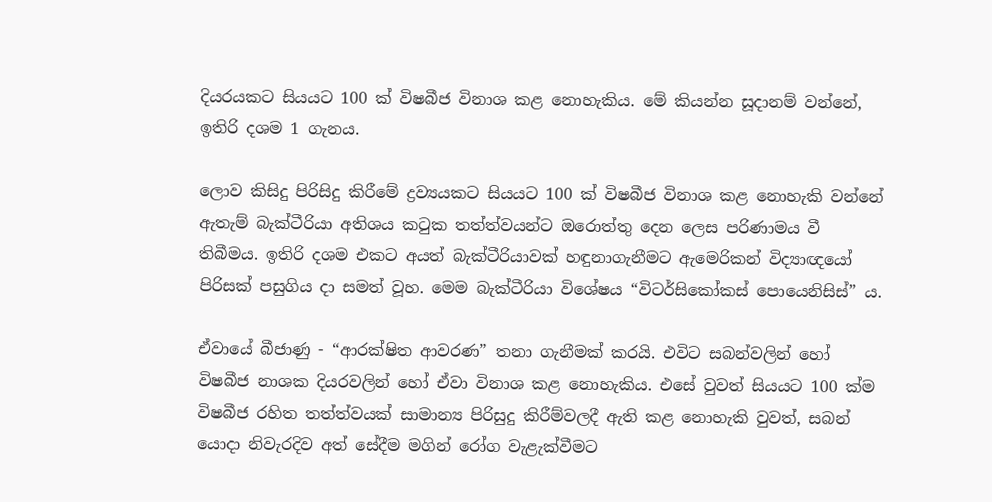දියරයකට සියයට 100 ක් විෂබීජ විනාශ කළ නොහැකිය. මේ කියන්න සූදානම් වන්නේ, ඉතිරි දශම 1 ගැනය.

ලොව කිසිදු පිරිසිදු කිරීමේ ද්‍රව්‍යයකට සියයට 100 ක් විෂබීජ විනාශ කළ නොහැකි වන්නේ ඇතැම් බැක්ටීරියා අතිශය කටුක තත්ත්වයන්ට ඔරොත්තු දෙන ලෙස පරිණාමය වී තිබීමය. ඉතිරි දශම එකට අයත් බැක්ටීරියාවක් හඳුනාගැනීමට ඇමෙරිකන් විද්‍යාඥයෝ පිරිසක් පසුගිය දා සමත් වූහ. මෙම බැක්ටීරියා විශේෂය “විටර්සිකෝකස් පොයෙනිසිස්” ය.

ඒවායේ බීජාණු - “ආරක්ෂිත ආවරණ” තනා ගැනීමක් කරයි. එවිට සබන්වලින් හෝ විෂබීජ නාශක දියරවලින් හෝ ඒවා විනාශ කළ නොහැකිය. එසේ වුවත් සියයට 100 ක්ම විෂබීජ රහිත තත්ත්වයක් සාමාන්‍ය පිරිසුදු කිරීම්වලදී ඇති කළ නොහැකි වුවත්, සබන් යොදා නිවැරදිව අත් සේදීම මගින් රෝග වැළැක්වීමට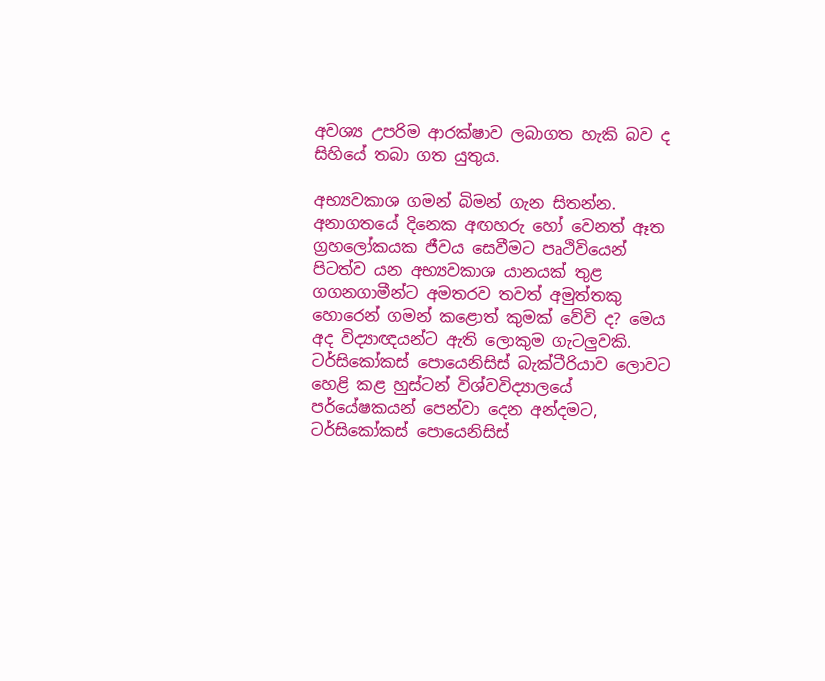අවශ්‍ය උපරිම ආරක්ෂාව ලබාගත හැකි බව ද සිහියේ තබා ගත යුතුය.

අභ්‍යවකාශ ගමන් බිමන් ගැන සිතන්න. අනාගතයේ දිනෙක අඟහරු හෝ වෙනත් ඈත ග්‍රහලෝකයක ජීවය සෙවීමට පෘථිවියෙන් පිටත්ව යන අභ්‍යවකාශ යානයක් තුළ ගගනගාමීන්ට අමතරව තවත් අමුත්තකු හොරෙන් ගමන් කළොත් කුමක් වේවි ද? මෙය අද විද්‍යාඥයන්ට ඇති ලොකුම ගැටලු‍වකි. ටර්සිකෝකස් පොයෙනිසිස් බැක්ටීරියාව ලොවට හෙළි කළ හුස්ටන් විශ්වවිද්‍යාලයේ පර්‌යේෂකයන් පෙන්වා දෙන අන්දමට, ටර්සිකෝකස් පොයෙනිසිස්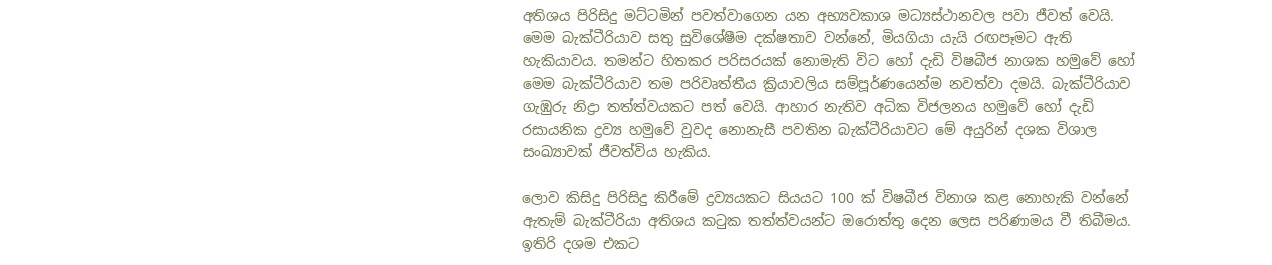අතිශය පිරිසිදු මට්ටමින් පවත්වාගෙන යන අභ්‍යවකාශ මධ්‍යස්ථානවල පවා ජීවත් වෙයි. මෙම බැක්ටීරියාව සතු සුවිශේෂීම දක්ෂතාව වන්නේ, මියගියා යැයි රඟපෑමට ඇති හැකියාවය. තමන්ට හිතකර පරිසරයක් නොමැති විට හෝ දැඩි විෂබීජ නාශක හමුවේ හෝ මෙම බැක්ටීරියාව තම පරිවෘත්තීය ක්‍රියාවලිය සම්පූර්ණයෙන්ම නවත්වා දමයි. බැක්ටීරියාව ගැඹුරු නිද්‍රා තත්ත්වයකට පත් වෙයි. ආහාර නැතිව අධික විජලනය හමුවේ හෝ දැඩි රසායනික ද්‍රව්‍ය හමුවේ වුවද නොනැසී පවතින බැක්ටීරියාවට මේ අයුරින් දශක විශාල සංඛ්‍යාවක් ජීවත්විය හැකිය.

ලොව කිසිදු පිරිසිදු කිරීමේ ද්‍රව්‍යයකට සියයට 100 ක් විෂබීජ විනාශ කළ නොහැකි වන්නේ ඇතැම් බැක්ටීරියා අතිශය කටුක තත්ත්වයන්ට ඔරොත්තු දෙන ලෙස පරිණාමය වී තිබීමය. ඉතිරි දශම එකට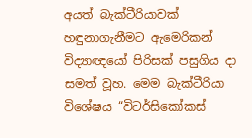අයත් බැක්ටීරියාවක් හඳුනාගැනීමට ඇමෙරිකන් විද්‍යාඥයෝ පිරිසක් පසුගිය දා සමත් වූහ. මෙම බැක්ටීරියා විශේෂය “විටර්සිකෝකස්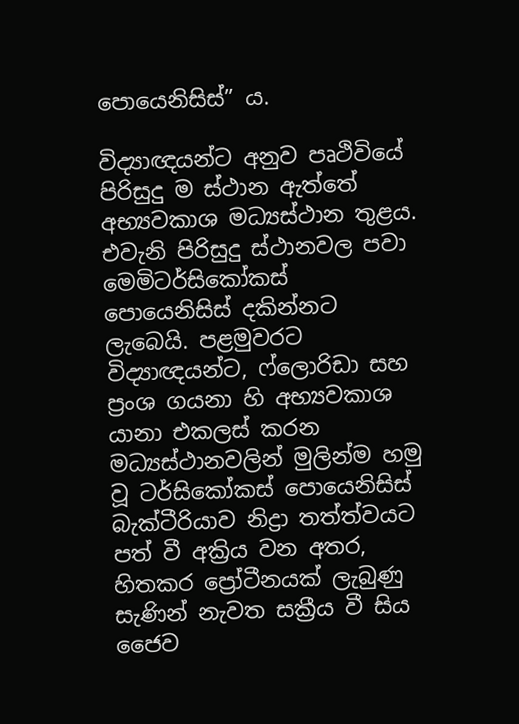පොයෙනිසිස්” ය.

විද්‍යාඥයන්ට අනුව පෘථිවියේ පිරිසුදු ම ස්ථාන ඇත්තේ අභ්‍යවකාශ මධ්‍යස්ථාන තුළය. එවැනි පිරිසුදු ස්ථානවල පවා මෙමිටර්සිකෝකස් පොයෙනිසිස් දකින්නට ලැබෙයි. පළමුවරට විද්‍යාඥයන්ට, ෆ්ලොරිඩා සහ ප්‍රංශ ගයනා හි අභ්‍යවකාශ යානා එකලස් කරන මධ්‍යස්ථානවලින් මුලින්ම හමු වූ ටර්සිකෝකස් පොයෙනිසිස් බැක්ටීරියාව නිද්‍රා තත්ත්වයට පත් වී අක්‍රිය වන අතර, හිතකර ප්‍රෝටීනයක් ලැබුණු සැණින් නැවත සක්‍රීය වී සිය ජෛව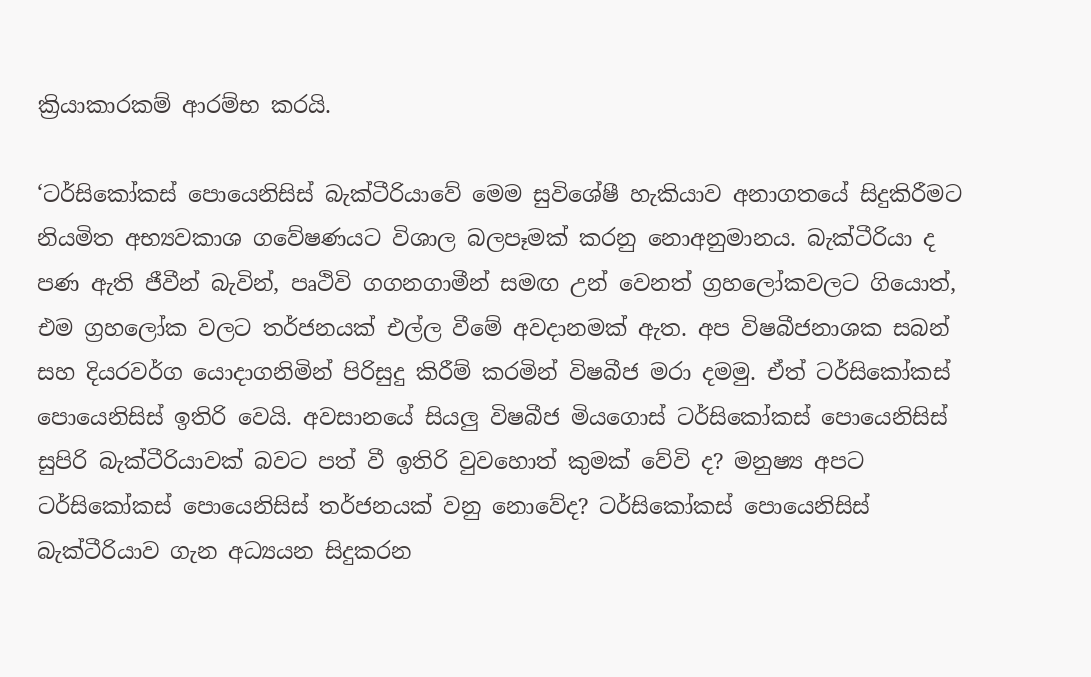ක්‍රියාකාරකම් ආරම්භ කරයි.

‘ටර්සිකෝකස් පොයෙනිසිස් බැක්ටීරියාවේ මෙම සුවිශේෂී හැකියාව අනාගතයේ සිදුකිරීමට නියමිත අභ්‍යවකාශ ගවේෂණයට විශාල බලපෑමක් කරනු නොඅනුමානය. බැක්ටීරියා ද පණ ඇති ජීවීන් බැවින්, පෘථිවි ගගනගාමීන් සමඟ උන් වෙනත් ග්‍රහලෝකවලට ගියොත්, එම ග්‍රහලෝක වලට තර්ජනයක් එල්ල වීමේ අවදානමක් ඇත. අප විෂබීජනාශක සබන් සහ දියරවර්ග යොදාගනිමින් පිරිසුදු කිරීම් කරමින් විෂබීජ මරා දමමු. ඒත් ටර්සිකෝකස් පොයෙනිසිස් ඉතිරි වෙයි. අවසානයේ සියලු‍ විෂබීජ මියගොස් ටර්සිකෝකස් පොයෙනිසිස් සුපිරි බැක්ටීරියාවක් බවට පත් වී ඉතිරි වුවහොත් කුමක් වේවි ද? මනුෂ්‍ය අපට ටර්සිකෝකස් පොයෙනිසිස් තර්ජනයක් වනු නොවේද? ටර්සිකෝකස් පොයෙනිසිස් බැක්ටීරියාව ගැන අධ්‍යයන සිදුකරන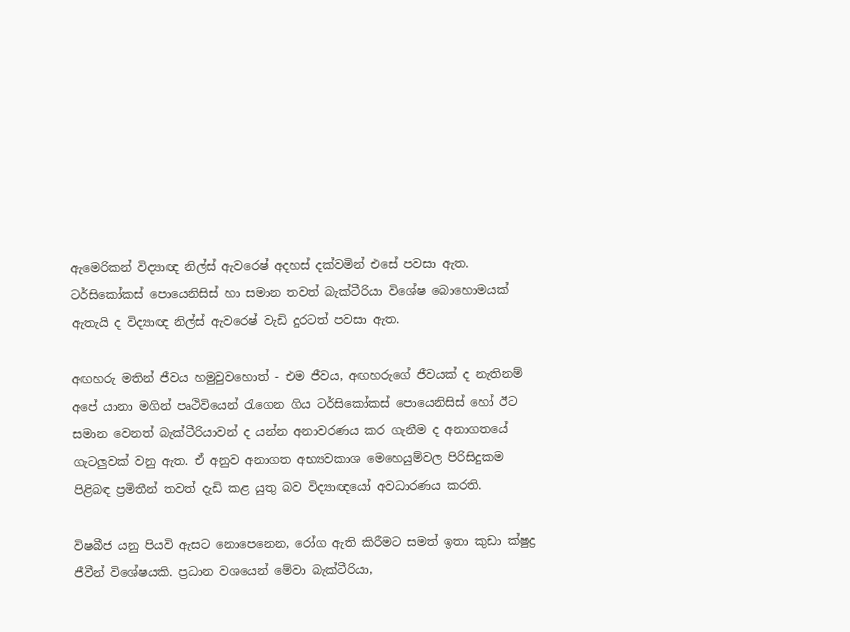ඇමෙරිකන් විද්‍යාඥ නිල්ස් ඇවරෙෂ් අදහස් දක්වමින් එසේ පවසා ඇත. ටර්සිකෝකස් පොයෙනිසිස් හා සමාන තවත් බැක්ටීරියා විශේෂ බොහොමයක් ඇතැයි ද විද්‍යාඥ නිල්ස් ඇවරෙෂ් වැඩි දුරටත් පවසා ඇත.

අඟහරු මතින් ජීවය හමුවුවහොත් - එම ජීවය, අඟහරුගේ ජීවයක් ද නැතිනම් අපේ යානා මගින් පෘථිවියෙන් රැගෙන ගිය ටර්සිකෝකස් පොයෙනිසිස් හෝ ඊට සමාන වෙනත් බැක්ටීරියාවන් ද යන්න අනාවරණය කර ගැනීම ද අනාගතයේ ගැටලු‍වක් වනු ඇත. ඒ අනුව අනාගත අභ්‍යවකාශ මෙහෙයුම්වල පිරිසිදුකම පිළිබඳ ප්‍රමිතීන් තවත් දැඩි කළ යුතු බව විද්‍යාඥයෝ අවධාරණය කරති.

විෂබීජ යනු පියවි ඇසට නොපෙනෙන, රෝග ඇති කිරීමට සමත් ඉතා කුඩා ක්ෂුද්‍ර ජීවීන් විශේෂයකි. ප්‍රධාන වශයෙන් මේවා බැක්ටීරියා,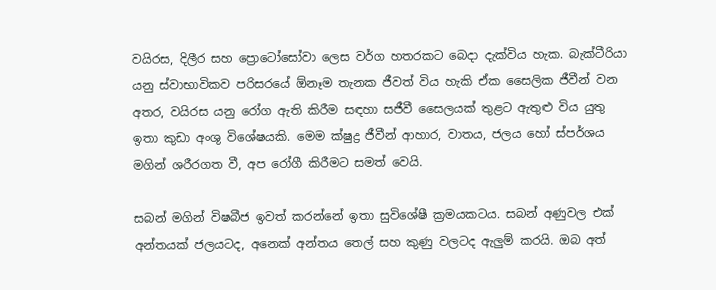වයිරස, දිලීර සහ ප්‍රොටෝසෝවා ලෙස වර්ග හතරකට බෙදා දැක්විය හැක. බැක්ටීරියා යනු ස්වාභාවිකව පරිසරයේ ඕනෑම තැනක ජීවත් විය හැකි ඒක සෛලික ජීවීන් වන අතර, වයිරස යනු රෝග ඇති කිරීම සඳහා සජීවී සෛලයක් තුළට ඇතුළු විය යුතු ඉතා කුඩා අංශු විශේෂයකි. මෙම ක්ෂුද්‍ර ජීවීන් ආහාර, වාතය, ජලය හෝ ස්පර්ශය මගින් ශරීරගත වී, අප රෝගී කිරීමට සමත් වෙයි.

සබන් මගින් විෂබීජ ඉවත් කරන්නේ ඉතා සුවිශේෂී ක්‍රමයකටය. සබන් අණුවල එක් අන්තයක් ජලයටද, අනෙක් අන්තය තෙල් සහ කුණු වලටද ඇලු‍ම් කරයි. ඔබ අත්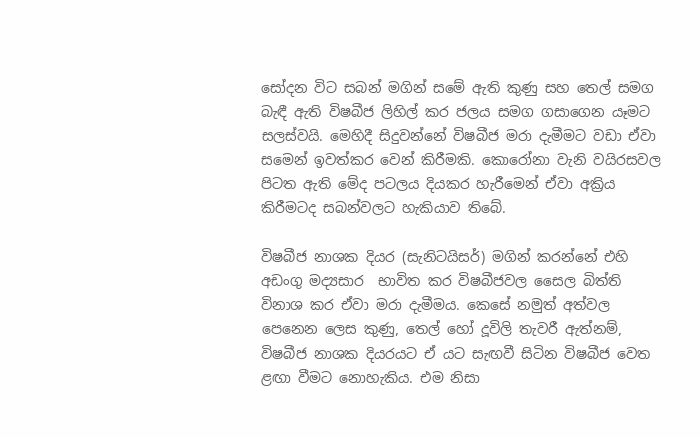සෝදන විට සබන් මගින් සමේ ඇති කුණු සහ තෙල් සමග බැඳී ඇති විෂබීජ ලිහිල් කර ජලය සමග ගසාගෙන යෑමට සලස්වයි. මෙහිදී සිදුවන්නේ විෂබීජ මරා දැමීමට වඩා ඒවා සමෙන් ඉවත්කර වෙන් කිරීමකි. කොරෝනා වැනි වයිරසවල පිටත ඇති මේද පටලය දියකර හැරීමෙන් ඒවා අක්‍රිය කිරීමටද සබන්වලට හැකියාව තිබේ.

විෂබීජ නාශක දියර (සැනිටයිසර්) මගින් කරන්නේ එහි අඩංගු මද්‍යසාර  භාවිත කර විෂබීජවල සෛල බිත්ති විනාශ කර ඒවා මරා දැමීමය. කෙසේ නමුත් අත්වල පෙනෙන ලෙස කුණු, තෙල් හෝ දූවිලි තැවරී ඇත්නම්, විෂබීජ නාශක දියරයට ඒ යට සැඟවී සිටින විෂබීජ වෙත ළඟා වීමට නොහැකිය. එම නිසා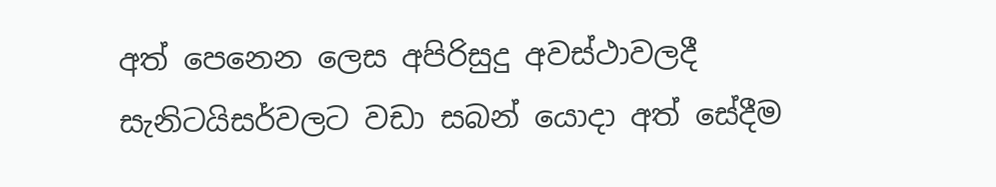අත් පෙනෙන ලෙස අපිරිසුදු අවස්ථාවලදී සැනිටයිසර්වලට වඩා සබන් යොදා අත් සේදීම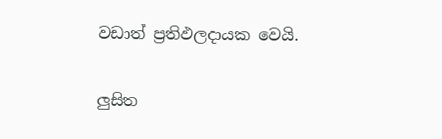වඩාත් ප්‍රතිඵලදායක වෙයි.

ලු‍සිත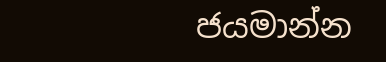ජයමාන්න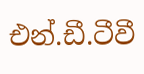එන්.ඩී.ටීවී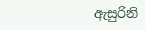ඇසුරිනි